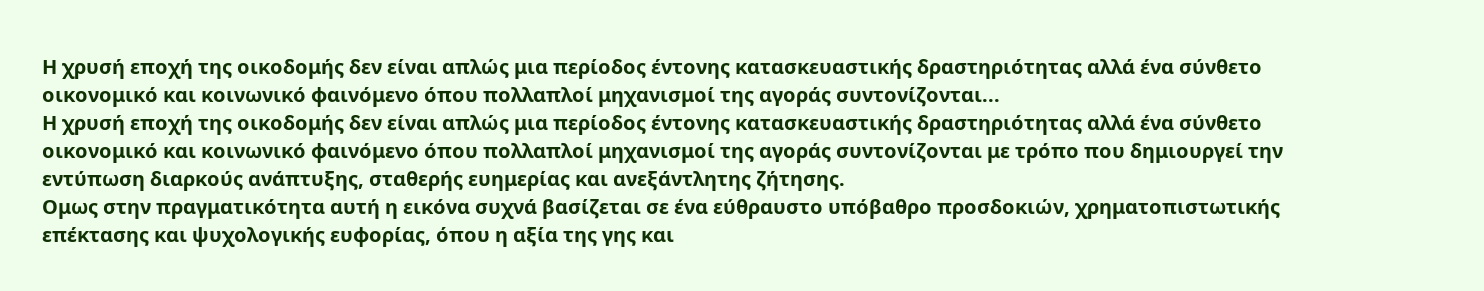Η χρυσή εποχή της οικοδομής δεν είναι απλώς μια περίοδος έντονης κατασκευαστικής δραστηριότητας αλλά ένα σύνθετο οικονομικό και κοινωνικό φαινόμενο όπου πολλαπλοί μηχανισμοί της αγοράς συντονίζονται...
Η χρυσή εποχή της οικοδομής δεν είναι απλώς μια περίοδος έντονης κατασκευαστικής δραστηριότητας αλλά ένα σύνθετο οικονομικό και κοινωνικό φαινόμενο όπου πολλαπλοί μηχανισμοί της αγοράς συντονίζονται με τρόπο που δημιουργεί την εντύπωση διαρκούς ανάπτυξης, σταθερής ευημερίας και ανεξάντλητης ζήτησης.
Ομως στην πραγματικότητα αυτή η εικόνα συχνά βασίζεται σε ένα εύθραυστο υπόβαθρο προσδοκιών, χρηματοπιστωτικής επέκτασης και ψυχολογικής ευφορίας, όπου η αξία της γης και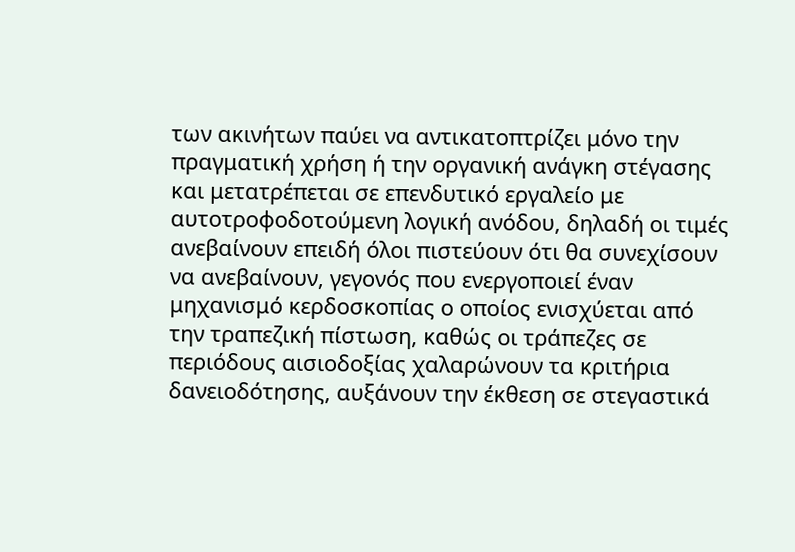των ακινήτων παύει να αντικατοπτρίζει μόνο την πραγματική χρήση ή την οργανική ανάγκη στέγασης και μετατρέπεται σε επενδυτικό εργαλείο με αυτοτροφοδοτούμενη λογική ανόδου, δηλαδή οι τιμές ανεβαίνουν επειδή όλοι πιστεύουν ότι θα συνεχίσουν να ανεβαίνουν, γεγονός που ενεργοποιεί έναν μηχανισμό κερδοσκοπίας ο οποίος ενισχύεται από την τραπεζική πίστωση, καθώς οι τράπεζες σε περιόδους αισιοδοξίας χαλαρώνουν τα κριτήρια δανειοδότησης, αυξάνουν την έκθεση σε στεγαστικά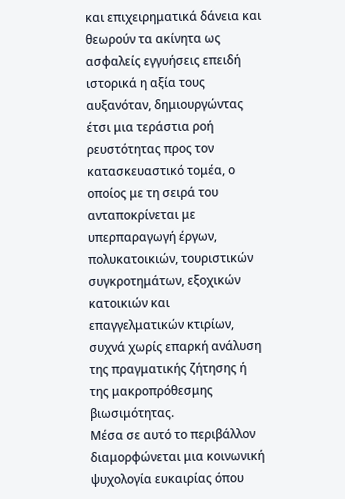και επιχειρηματικά δάνεια και θεωρούν τα ακίνητα ως ασφαλείς εγγυήσεις επειδή ιστορικά η αξία τους αυξανόταν, δημιουργώντας έτσι μια τεράστια ροή ρευστότητας προς τον κατασκευαστικό τομέα, ο οποίος με τη σειρά του ανταποκρίνεται με υπερπαραγωγή έργων, πολυκατοικιών, τουριστικών συγκροτημάτων, εξοχικών κατοικιών και επαγγελματικών κτιρίων, συχνά χωρίς επαρκή ανάλυση της πραγματικής ζήτησης ή της μακροπρόθεσμης βιωσιμότητας.
Μέσα σε αυτό το περιβάλλον διαμορφώνεται μια κοινωνική ψυχολογία ευκαιρίας όπου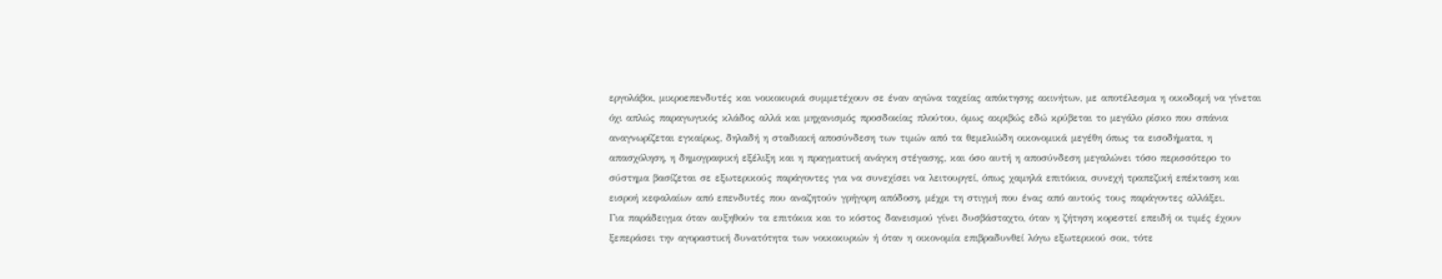εργολάβοι, μικροεπενδυτές και νοικοκυριά συμμετέχουν σε έναν αγώνα ταχείας απόκτησης ακινήτων, με αποτέλεσμα η οικοδομή να γίνεται όχι απλώς παραγωγικός κλάδος αλλά και μηχανισμός προσδοκίας πλούτου, όμως ακριβώς εδώ κρύβεται το μεγάλο ρίσκο που σπάνια αναγνωρίζεται εγκαίρως, δηλαδή η σταδιακή αποσύνδεση των τιμών από τα θεμελιώδη οικονομικά μεγέθη όπως τα εισοδήματα, η απασχόληση, η δημογραφική εξέλιξη και η πραγματική ανάγκη στέγασης, και όσο αυτή η αποσύνδεση μεγαλώνει τόσο περισσότερο το σύστημα βασίζεται σε εξωτερικούς παράγοντες για να συνεχίσει να λειτουργεί, όπως χαμηλά επιτόκια, συνεχή τραπεζική επέκταση και εισροή κεφαλαίων από επενδυτές που αναζητούν γρήγορη απόδοση, μέχρι τη στιγμή που ένας από αυτούς τους παράγοντες αλλάξει.
Για παράδειγμα όταν αυξηθούν τα επιτόκια και το κόστος δανεισμού γίνει δυσβάσταχτο, όταν η ζήτηση κορεστεί επειδή οι τιμές έχουν ξεπεράσει την αγοραστική δυνατότητα των νοικοκυριών ή όταν η οικονομία επιβραδυνθεί λόγω εξωτερικού σοκ, τότε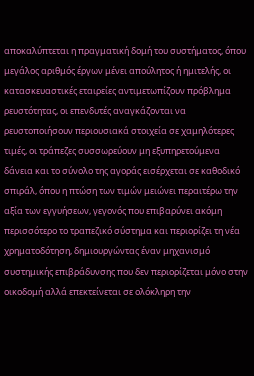αποκαλύπτεται η πραγματική δομή του συστήματος, όπου μεγάλος αριθμός έργων μένει απούλητος ή ημιτελής, οι κατασκευαστικές εταιρείες αντιμετωπίζουν πρόβλημα ρευστότητας, οι επενδυτές αναγκάζονται να ρευστοποιήσουν περιουσιακά στοιχεία σε χαμηλότερες τιμές, οι τράπεζες συσσωρεύουν μη εξυπηρετούμενα δάνεια και το σύνολο της αγοράς εισέρχεται σε καθοδικό σπιράλ, όπου η πτώση των τιμών μειώνει περαιτέρω την αξία των εγγυήσεων, γεγονός που επιβαρύνει ακόμη περισσότερο το τραπεζικό σύστημα και περιορίζει τη νέα χρηματοδότηση, δημιουργώντας έναν μηχανισμό συστημικής επιβράδυνσης που δεν περιορίζεται μόνο στην οικοδομή αλλά επεκτείνεται σε ολόκληρη την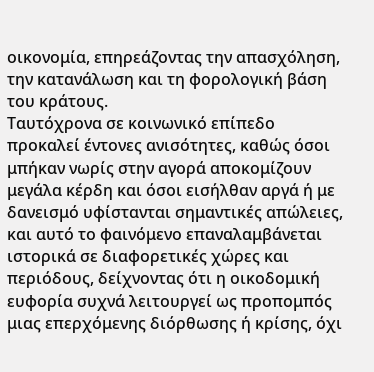οικονομία, επηρεάζοντας την απασχόληση, την κατανάλωση και τη φορολογική βάση του κράτους.
Ταυτόχρονα σε κοινωνικό επίπεδο προκαλεί έντονες ανισότητες, καθώς όσοι μπήκαν νωρίς στην αγορά αποκομίζουν μεγάλα κέρδη και όσοι εισήλθαν αργά ή με δανεισμό υφίστανται σημαντικές απώλειες, και αυτό το φαινόμενο επαναλαμβάνεται ιστορικά σε διαφορετικές χώρες και περιόδους, δείχνοντας ότι η οικοδομική ευφορία συχνά λειτουργεί ως προπομπός μιας επερχόμενης διόρθωσης ή κρίσης, όχι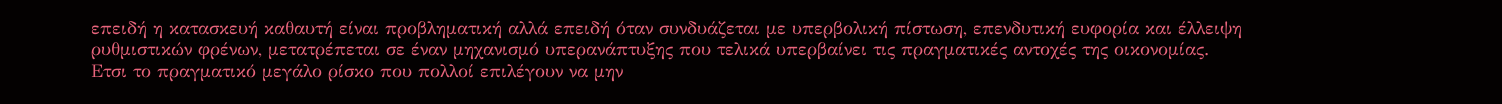επειδή η κατασκευή καθαυτή είναι προβληματική αλλά επειδή όταν συνδυάζεται με υπερβολική πίστωση, επενδυτική ευφορία και έλλειψη ρυθμιστικών φρένων, μετατρέπεται σε έναν μηχανισμό υπερανάπτυξης που τελικά υπερβαίνει τις πραγματικές αντοχές της οικονομίας.
Ετσι το πραγματικό μεγάλο ρίσκο που πολλοί επιλέγουν να μην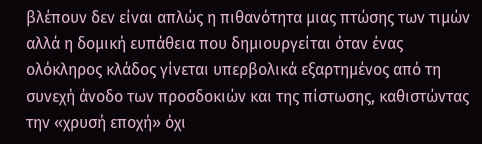βλέπουν δεν είναι απλώς η πιθανότητα μιας πτώσης των τιμών αλλά η δομική ευπάθεια που δημιουργείται όταν ένας ολόκληρος κλάδος γίνεται υπερβολικά εξαρτημένος από τη συνεχή άνοδο των προσδοκιών και της πίστωσης, καθιστώντας την «χρυσή εποχή» όχι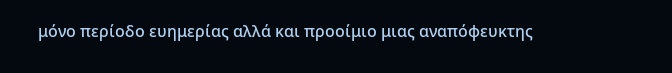μόνο περίοδο ευημερίας αλλά και προοίμιο μιας αναπόφευκτης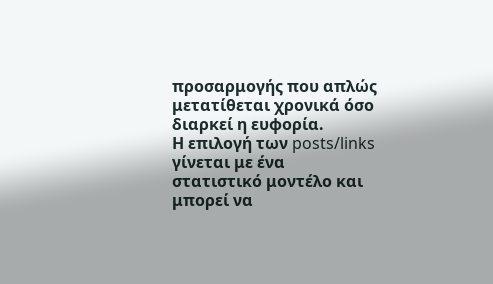προσαρμογής που απλώς μετατίθεται χρονικά όσο διαρκεί η ευφορία.
Η επιλογή των posts/links γίνεται με ένα στατιστικό μοντέλο και μπορεί να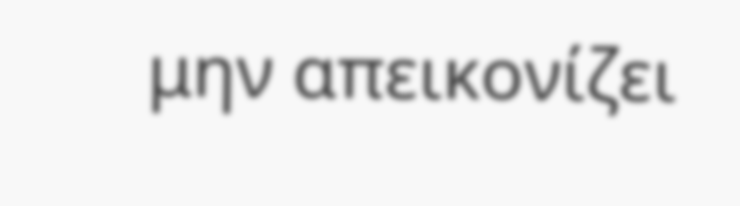μην απεικονίζει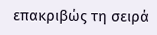επακριβώς τη σειρά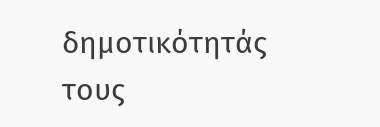δημοτικότητάς τους